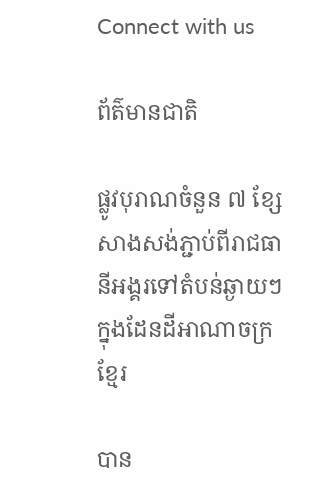Connect with us

ព័ត៌មានជាតិ

ផ្លូវបុរាណចំនួន ៧ ខ្សែ សាងសង់ភ្ជាប់ពីរាជធានីអង្គរទៅតំបន់ឆ្ងាយៗក្នុងដែនដីអាណាចក្រខ្មែរ

បាន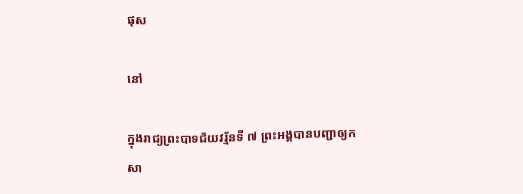ផុស

នៅ

ក្នុងរាជ្យព្រះបាទជ័យវរ្ម័នទី ៧ ព្រះអង្គបានបញ្ជាឲ្យកសា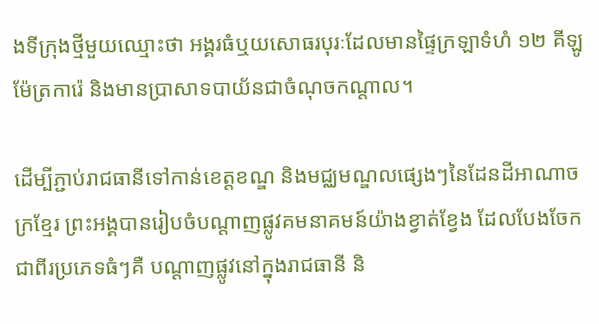ងទីក្រុងថ្មីមួយឈ្មោះថា អង្គរធំឬយសោធរបុរៈដែលមានផ្ទៃក្រឡាទំហំ ១២ គីឡូម៉ែត្រការ៉េ និងមានប្រាសាទបាយ័នជាចំណុចកណ្ដាល។

ដើម្បីភ្ជាប់រាជធានីទៅកាន់ខេត្តខណ្ឌ និងមជ្ឈមណ្ឌលផ្សេងៗនៃដែនដីអាណាចក្រខ្មែរ ព្រះអង្គបានរៀបចំបណ្ដាញផ្លូវគមនាគមន៍យ៉ាងខ្វាត់ខ្វែង ដែលបែងចែកជាពីរប្រភេទធំៗគឺ បណ្ដាញផ្លូវនៅក្នុងរាជធានី និ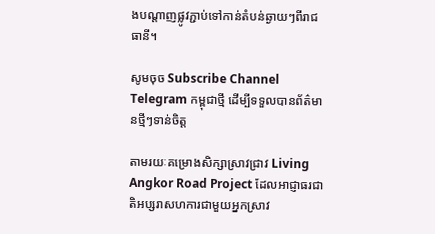ងបណ្ដាញផ្លូវភ្ជាប់ទៅកាន់តំបន់ឆ្ងាយៗពីរាជធានី។

សូមចុច Subscribe Channel Telegram កម្ពុជាថ្មី ដើម្បីទទួលបានព័ត៌មានថ្មីៗទាន់ចិត្ត

តាមរយៈគម្រោងសិក្សាស្រាវជ្រាវ Living Angkor Road Project ដែលអាជ្ញាធរជាតិអប្សរាសហការជាមួយអ្នកស្រាវ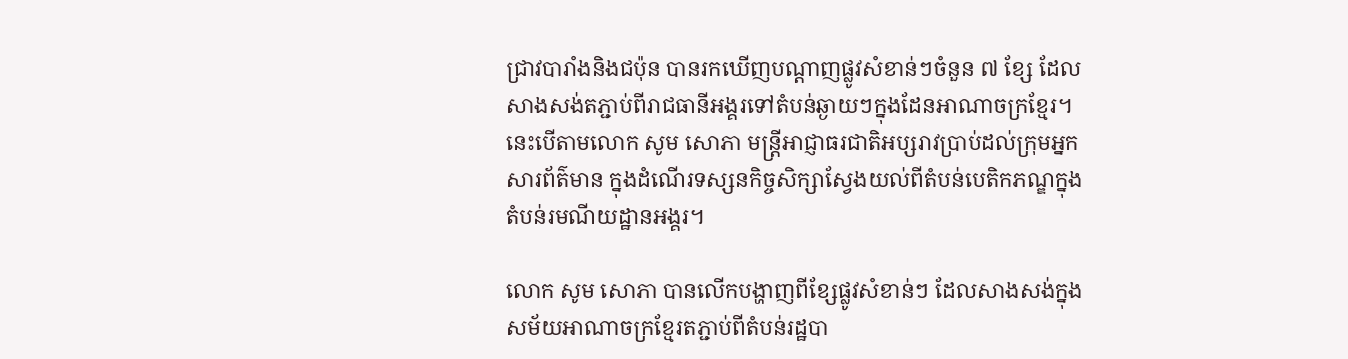ជ្រាវបារាំងនិងជប៉ុន បានរកឃើញបណ្តាញផ្លូវសំខាន់ៗចំនួន ៧ ខ្សែ ដែលសាងសង់តភ្ជាប់ពីរាជធានីអង្គរទៅតំបន់ឆ្ងាយៗក្នុងដែនអាណាចក្រខ្មែរ។ នេះបើតាមលោក សូម សោភា មន្រ្តីអាជ្ញាធរជាតិអប្សរាវប្រាប់ដល់ក្រុមអ្នកសារព័ត៌មាន ក្នុងដំណើរទស្សនកិច្ចសិក្សាស្វែងយល់ពីតំបន់បេតិកភណ្ឌក្នុងតំបន់រមណីយដ្ឋានអង្គរ។

លោក សូម សោភា បានលើកបង្ហាញពីខ្សែផ្លូវសំខាន់ៗ ដែលសាងសង់ក្នុងសម័យអាណាចក្រខ្មែរតភ្ជាប់ពីតំបន់រដ្ឋបា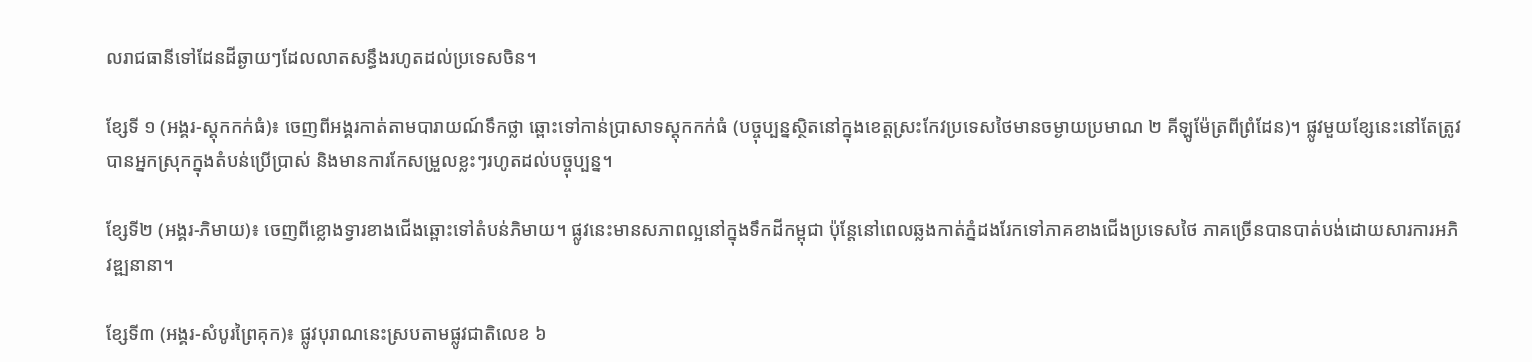លរាជធានីទៅដែនដីឆ្ងាយៗដែលលាតសន្ធឹងរហូតដល់ប្រទេសចិន។

ខ្សែទី ១ (អង្គរ-ស្ដុកកក់ធំ)៖ ចេញពីអង្គរកាត់តាមបារាយណ៍ទឹកថ្លា ឆ្ពោះទៅកាន់ប្រាសាទស្ដុកកក់ធំ (បច្ចុប្បន្នស្ថិតនៅក្នុងខេត្តស្រះកែវប្រទេសថៃមានចម្ងាយប្រមាណ ២ គីឡូម៉ែត្រពីព្រំដែន)។ ផ្លូវមួយខ្សែនេះនៅតែត្រូវបានអ្នកស្រុកក្នុងតំបន់ប្រើប្រាស់ និងមានការកែសម្រួលខ្លះៗរហូតដល់បច្ចុប្បន្ន។

ខ្សែទី២ (អង្គរ-ភិមាយ)៖ ចេញពីខ្លោងទ្វារខាងជើងឆ្ពោះទៅតំបន់ភិមាយ។ ផ្លូវនេះមានសភាពល្អនៅក្នុងទឹកដីកម្ពុជា ប៉ុន្តែនៅពេលឆ្លងកាត់ភ្នំដងរែកទៅភាគខាងជើងប្រទេសថៃ ភាគច្រើនបានបាត់បង់ដោយសារការអភិវឌ្ឍនានា។

ខ្សែទី៣ (អង្គរ-សំបូរព្រៃគុក)៖ ផ្លូវបុរាណនេះស្របតាមផ្លូវជាតិលេខ ៦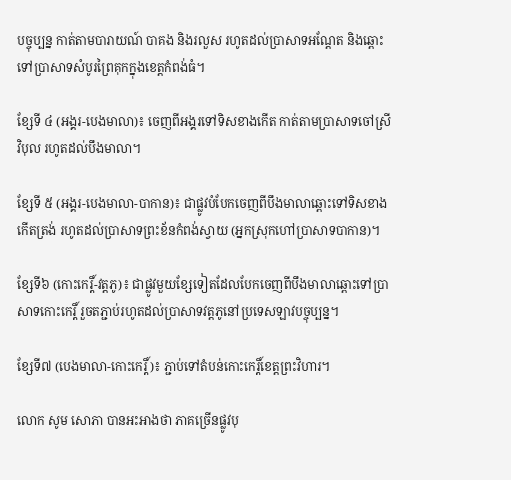បច្ចុប្បន្ន កាត់តាមបារាយណ៍ បាគង និងរលួស រហូតដល់ប្រាសាទអណ្ដែត និងឆ្ពោះទៅប្រាសាទសំបូរព្រៃគុកក្នុងខេត្តកំពង់ធំ។

ខ្សែទី ៤ (អង្គរ-បេងមាលា)៖ ចេញពីអង្គរទៅទិសខាងកើត កាត់តាមប្រាសាទចៅស្រីវិបុល រហូតដល់បឹងមាលា។

ខ្សែទី ៥ (អង្គរ-បេងមាលា-បាកាន)៖ ជាផ្លូវបំបែកចេញពីបឹងមាលាឆ្ពោះទៅទិសខាងកើតត្រង់ រហូតដល់ប្រាសាទព្រះខ័នកំពង់ស្វាយ (អ្នកស្រុកហៅប្រាសាទបាកាន)។

ខ្សែទី៦ (កោះកេរ្តិ៍-វត្តភូ)៖ ជាផ្លូវមួយខ្សែទៀតដែលបែកចេញពីបឹងមាលាឆ្ពោះទៅប្រាសាទកោះកេរ្តិ៍ រួចតភ្ជាប់រហូតដល់ប្រាសាទវត្តភូនៅប្រទេសឡាវបច្ចុប្បន្ន។

ខ្សែទី៧ (បេងមាលា-កោះកេរ្តិ៍)៖ ភ្ជាប់ទៅតំបន់កោះកេរ្តិ៍ខេត្តព្រះវិហារ។

លោក សូម សោភា បានអះអាងថា ភាគច្រើនផ្លូវបុ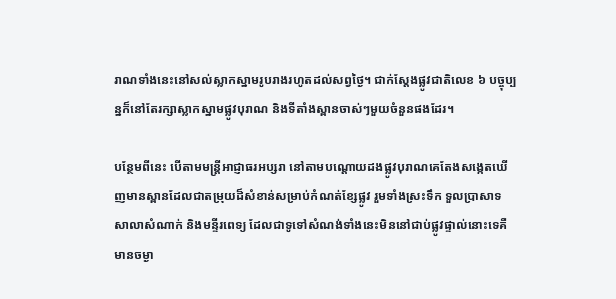រាណទាំងនេះនៅសល់ស្លាកស្នាមរូបរាងរហូតដល់សព្វថ្ងៃ។ ជាក់ស្តែងផ្លូវជាតិលេខ ៦ បច្ចុប្បន្នក៏នៅតែរក្សាស្លាកស្នាមផ្លូវបុរាណ និងទីតាំងស្ពានចាស់ៗមួយចំនួនផងដែរ។

បន្ថែមពីនេះ បើតាមមន្រ្តីអាជ្ញាធរអប្សរា នៅតាមបណ្ដោយដងផ្លូវបុរាណគេតែងសង្កេតឃើញមានស្ពានដែលជាតម្រុយដ៏សំខាន់សម្រាប់កំណត់ខ្សែផ្លូវ រួមទាំងស្រះទឹក ទួលប្រាសាទ សាលាសំណាក់ និងមន្ទីរពេទ្យ ដែលជាទូទៅសំណង់ទាំងនេះមិននៅជាប់ផ្លូវផ្ទាល់នោះទេគឺមានចម្ងា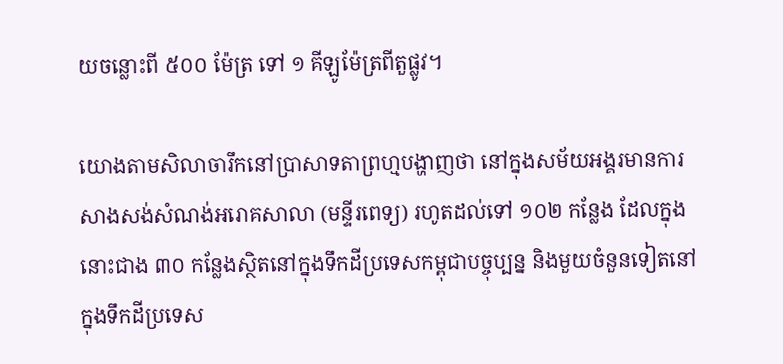យចន្លោះពី ៥០០ ម៉ែត្រ ទៅ ១ គីឡូម៉ែត្រពីតួផ្លូវ។

យោងតាមសិលាចារឹកនៅប្រាសាទតាព្រហ្មបង្ហាញថា នៅក្នុងសម័យអង្គរមានការសាងសង់សំណង់អរោគសាលា (មន្ទីរពេទ្យ) រហូតដល់ទៅ ១០២ កន្លែង ដែលក្នុងនោះជាង ៣០ កន្លែងស្ថិតនៅក្នុងទឹកដីប្រទេសកម្ពុជាបច្ចុប្បន្ន និងមួយចំនួនទៀតនៅក្នុងទឹកដីប្រទេស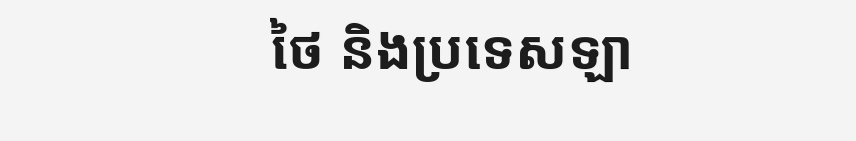ថៃ និងប្រទេសឡា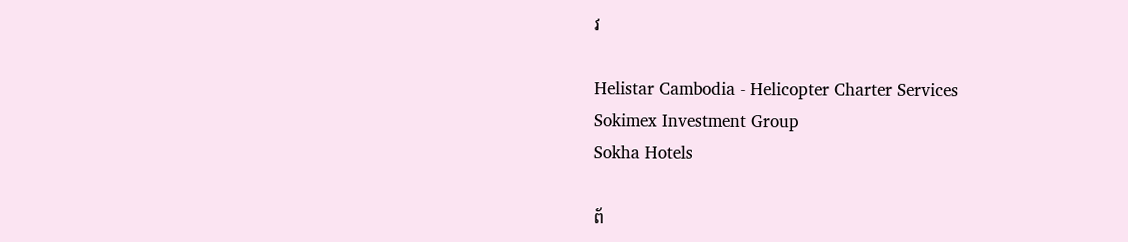វ

Helistar Cambodia - Helicopter Charter Services
Sokimex Investment Group
Sokha Hotels

ព័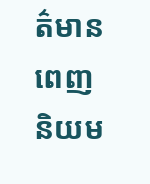ត៌មានពេញនិយម